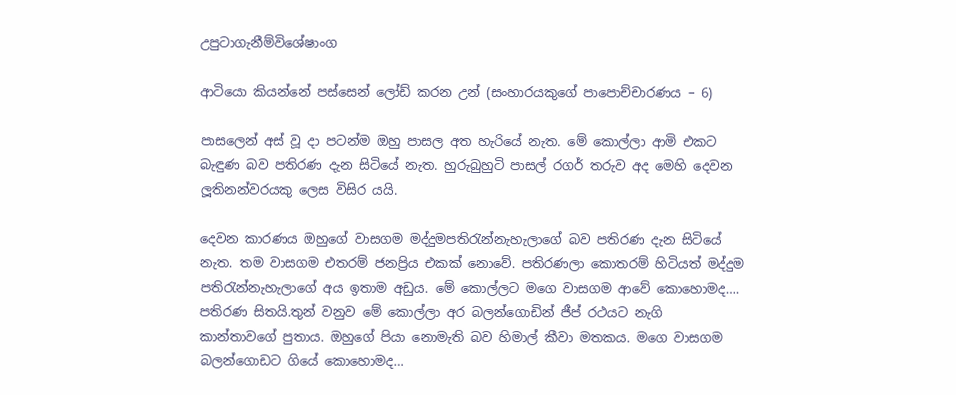උපුටාගැනීම්විශේෂාංග

ආටියො කියන්නේ පස්සෙන් ලෝඩ් කරන උන් (සංහාරයකුගේ පාපොච්චාරණය – 6)

පාසලෙන් අස් වූ දා පටන්ම ඔහු පාසල අත හැරියේ නැත. මේ කොල්ලා ආමි එකට බැඳුණ බව පතිරණ දැන සිටියේ නැත. හුරුබුහුටි පාසල් රගර් තරුව අද මෙහි දෙවන ලූතිනන්වරයකු ලෙස විසිර යයි.

දෙවන කාරණය ඔහුගේ වාසගම මද්දුමපතිරැන්නැහැලාගේ බව පතිරණ දැන සිටියේ නැත. තම වාසගම එතරම් ජනප්‍රිය එකක් නොවේ. පතිරණලා කොතරම් හිටියත් මද්දුම පතිරැන්නැහැලාගේ අය ඉතාම අඩුය. මේ කොල්ලට මගෙ වාසගම ආවේ කොහොමද…. පතිරණ සිතයි.තුන් වනුව මේ කොල්ලා අර බලන්ගොඩින් ජීප් රථයට නැගි කාන්තාවගේ පුතාය. ඔහුගේ පියා නොමැති බව හිමාල් කීවා මතකය. මගෙ වාසගම බලන්ගොඩට ගියේ කොහොමද…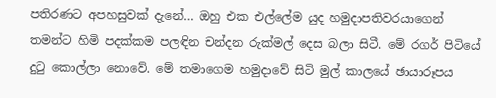පතිරණට අපහසුවක් දැනේ… ඔහු එක එල්ලේම යුද හමුදාපතිවරයාගෙන් තමන්ට හිමි පදක්කම පලඳින චන්දන රුක්මල් දෙස බලා සිටී. මේ රගර් පිටියේ දුටු කොල්ලා නොවේ. මේ තමාගෙම හමුදාවේ සිටි මුල් කාලයේ ඡායාරූපය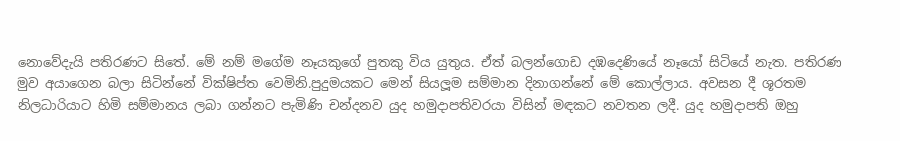නොවේදැයි පතිරණට සිතේ. මේ නම් මගේම නෑයකුගේ පුතකු විය යුතුය. ඒත් බලන්ගොඩ දඹදෙණියේ නෑයෝ සිටියේ නැත. පතිරණ මුව අයාගෙන බලා සිටින්නේ වික්ෂිප්ත වෙමිනි.පුදුමයකට මෙන් සියලූම සම්මාන දිනාගන්නේ මේ කොල්ලාය. අවසන දී ශූරතම නිලධාරියාට හිමි සම්මානය ලබා ගන්නට පැමිණි චන්දනව යුද හමුදාපතිවරයා විසින් මඳකට නවතන ලදී. යුද හමුදාපති ඔහු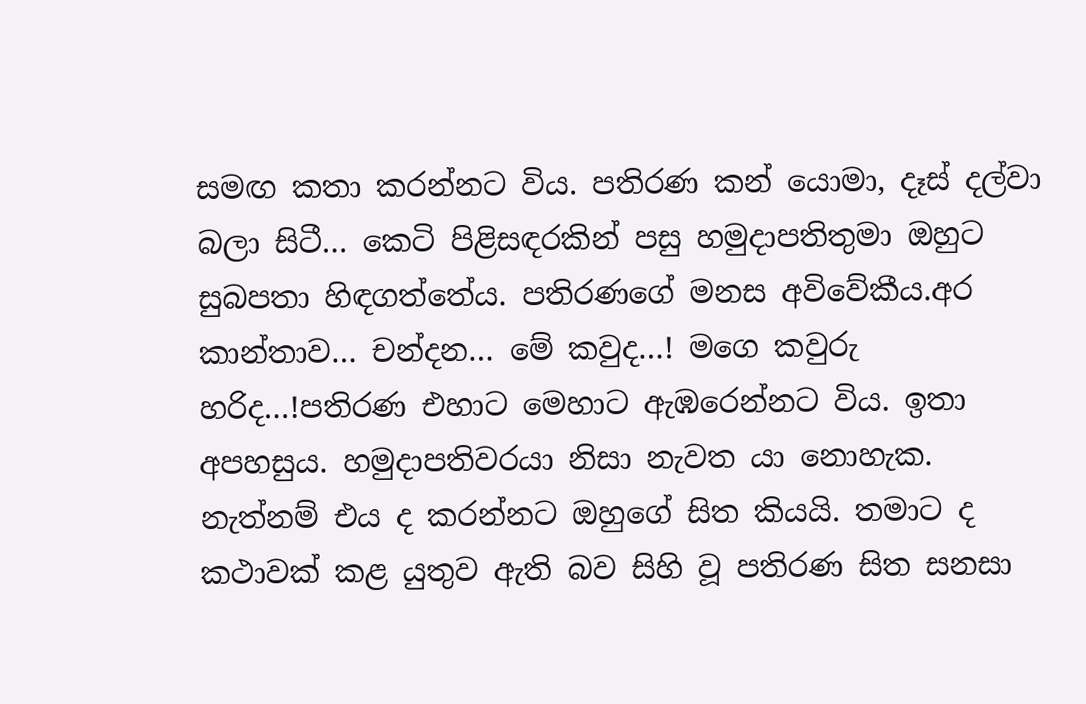සමඟ කතා කරන්නට විය. පතිරණ කන් යොමා, දෑස් දල්වා බලා සිටී… කෙටි පිළිසඳරකින් පසු හමුදාපතිතුමා ඔහුට සුබපතා හිඳගත්තේය. පතිරණගේ මනස අවිවේකීය.අර කාන්තාව… චන්දන… මේ කවුද…! මගෙ කවුරු හරිද…!පතිරණ එහාට මෙහාට ඇඹරෙන්නට විය. ඉතා අපහසුය. හමුදාපතිවරයා නිසා නැවත යා නොහැක. නැත්නම් එය ද කරන්නට ඔහුගේ සිත කියයි. තමාට ද කථාවක් කළ යුතුව ඇති බව සිහි වූ පතිරණ සිත සනසා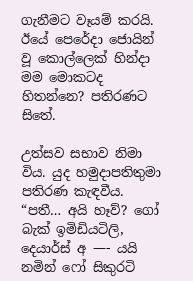ගැනීමට වෑයම් කරයි. ඊයේ පෙරේදා ජොයින් වූ කොල්ලෙක් හින්දා මම මොකටද හිතන්නෙ? පතිරණට සිතේ.

උත්සව සභාව නිමා විය. යුද හමුදාපතිතුමා පතිරණ කැඳවීය. “පතී… අයි හෑව්? ගෝ බැක් ඉමිඩියටිලි, දෙයාර්ස් අ —- යයි නමින් ෆෝ සිකුරටි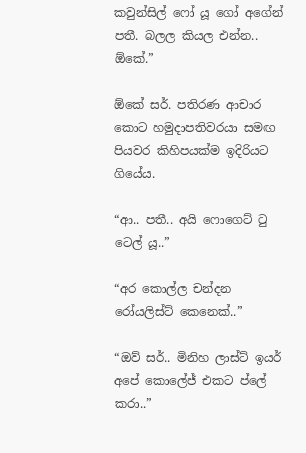කවුන්සිල් ෆෝ යූ ගෝ අගේන් පතී. බලල කියල එන්න.. ඕකේ.”

ඕකේ සර්. පතිරණ ආචාර කොට හමුදාපතිවරයා සමඟ පියවර කිහිපයක්ම ඉදිරියට ගියේය.

“ආ.. පතී.. අයි ෆොගෙට් ටු ටෙල් යූ..”

“අර කොල්ල චන්දන රෝයලිස්ට් කෙනෙක්..”

“ඔව් සර්.. මිනිහ ලාස්ට් ඉයර් අපේ කොලේජ් එකට ප්ලේ කරා..”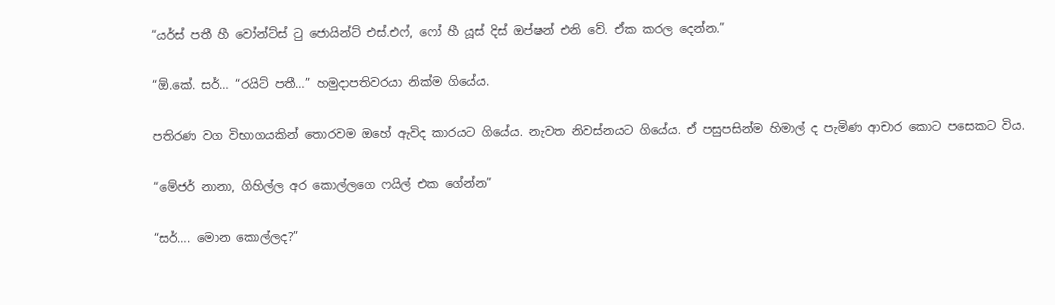“යර්ස් පතී හී වෝන්ට්ස් ටු ජොයින්ට් එස්.එෆ්, ෆෝ හී යූස් දිස් ඔප්ෂන් එනි වේ. ඒක කරල දෙන්න.”

“ඕ.කේ. සර්… “රයිට් පතී…” හමුදාපතිවරයා නික්ම ගියේය.

පතිරණ වග විභාගයකින් තොරවම ඔහේ ඇවිද කාරයට ගියේය. නැවත නිවස්නයට ගියේය. ඒ පසුපසින්ම හිමාල් ද පැමිණ ආචාර කොට පසෙකට විය.

“මේජර් නානා, ගිහිල්ල අර කොල්ලගෙ ෆයිල් එක ගේන්න”

“සර්…. මොන කොල්ලද?”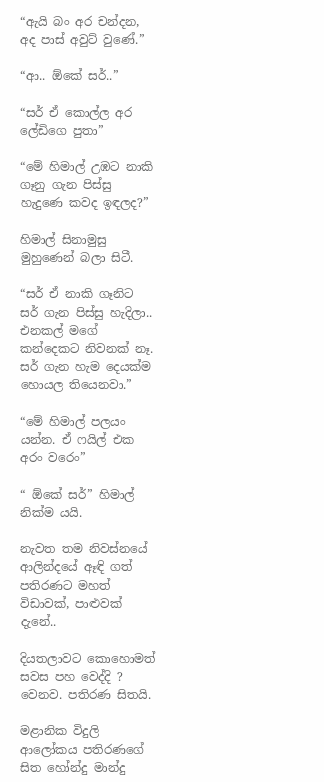“ඇයි බං අර චන්දන, අද පාස් අවුට් වුණේ.”

“ආ.. ඕකේ සර්..”

“සර් ඒ කොල්ල අර ලේඩිගෙ පුතා”

“මේ හිමාල් උඹට නාකි ගෑනු ගැන පිස්සු හැදුණෙ කවද ඉඳලද?”

හිමාල් සිනාමුසු මුහුණෙන් බලා සිටී.

“සර් ඒ නාකි ගෑනිට සර් ගැන පිස්සු හැදිලා.. එනකල් මගේ කන්දෙකට නිවනක් නෑ. සර් ගැන හැම දෙයක්ම හොයල තියෙනවා.”

“මේ හිමාල් පලයං යන්න. ඒ ෆයිල් එක අරං වරෙං”

“ ඕකේ සර්” හිමාල් නික්ම යයි.

නැවත තම නිවස්නයේ ආලින්දයේ ඈඳි ගත් පතිරණට මහත් විඩාවක්, පාළුවක් දැනේ..

දියතලාවට කොහොමත් සවස පහ වෙද්දි ? වෙනව. පතිරණ සිතයි.

මළානික විදුලි ආලෝකය පතිරණගේ සිත හෝන්දු මාන්දු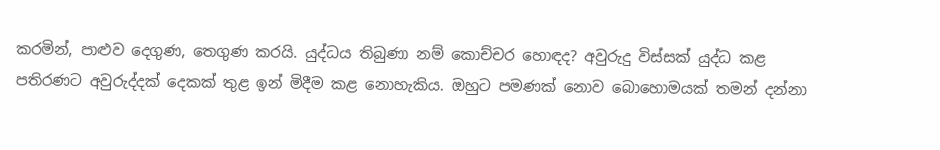කරමින්, පාළුව දෙගුණ, තෙගුණ කරයි. යුද්ධය තිබුණා නම් කොච්චර හොඳද? අවුරුදු විස්සක් යුද්ධ කළ පතිරණට අවුරුද්දක් දෙකක් තුළ ඉන් මිදීම කළ නොහැකිය. ඔහුට පමණක් නොව බොහොමයක් තමන් දන්නා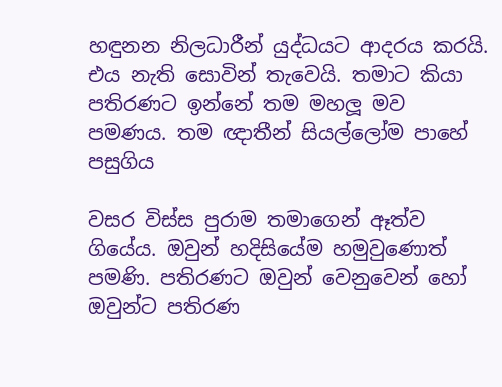හඳුනන නිලධාරීන් යුද්ධයට ආදරය කරයි. එය නැති සොවින් තැවෙයි. තමාට කියා පතිරණට ඉන්නේ තම මහලූ මව පමණය. තම ඥාතීන් සියල්ලෝම පාහේ පසුගිය

වසර විස්ස පුරාම තමාගෙන් ඈත්ව ගියේය. ඔවුන් හදිසියේම හමුවුණොත් පමණි. පතිරණට ඔවුන් වෙනුවෙන් හෝ ඔවුන්ට පතිරණ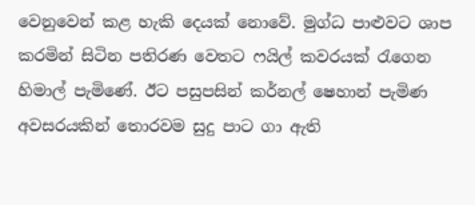වෙනුවෙන් කළ හැකි දෙයක් නොවේ. මුග්ධ පාළුවට ශාප කරමින් සිටින පතිරණ වෙතට ෆයිල් කවරයක් රැගෙන හිමාල් පැමිණේ. ඊට පසුපසින් කර්නල් ෂෙහාන් පැමිණ අවසරයකින් තොරවම සුදු පාට ගා ඇති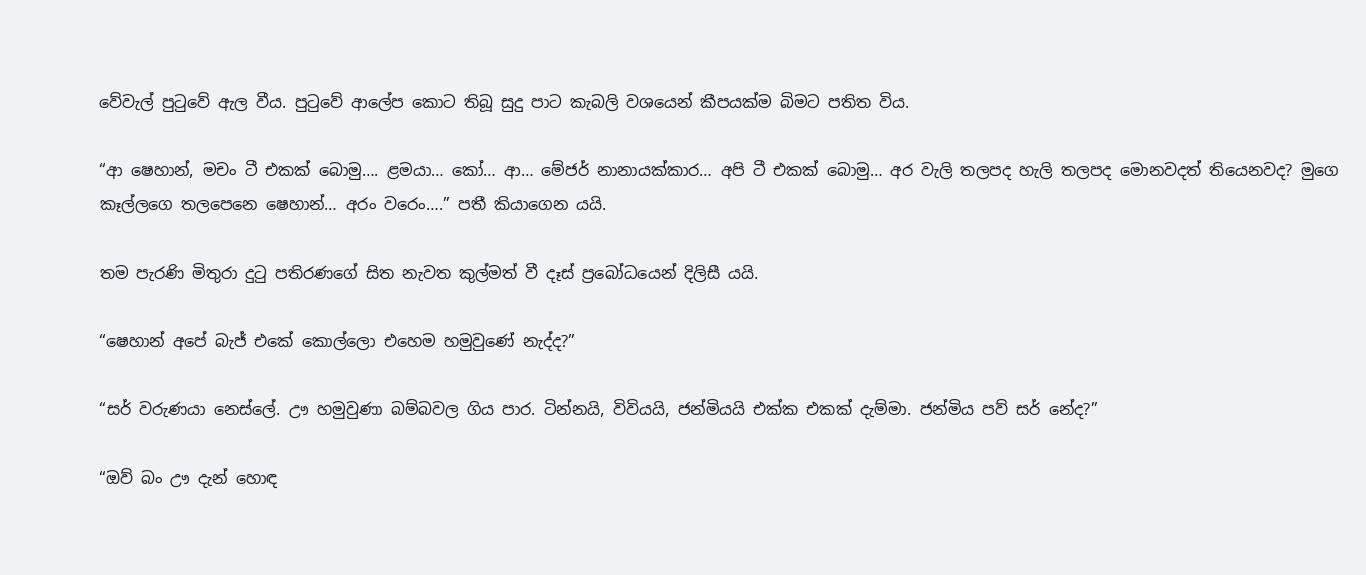වේවැල් පුටුවේ ඇල වීය. පුටුවේ ආලේප කොට තිබූ සුදු පාට කැබලි වශයෙන් කීපයක්ම බිමට පතිත විය.

“ආ ෂෙහාන්, මචං ටී එකක් බොමු…. ළමයා… කෝ… ආ… මේජර් නානායක්කාර… අපි ටී එකක් බොමු… අර වැලි තලපද හැලි තලපද මොනවදත් තියෙනවද? මුගෙ කෑල්ලගෙ තලපෙනෙ ෂෙහාන්… අරං වරෙං….” පතී කියාගෙන යයි.

තම පැරණි මිතුරා දුටු පතිරණගේ සිත නැවත කුල්මත් වී දෑස් ප්‍රබෝධයෙන් දිලිසී යයි.

“ෂෙහාන් අපේ බැජ් එකේ කොල්ලො එහෙම හමුවුණේ නැද්ද?”

“සර් වරුණයා නෙස්ලේ. ඌ හමුවුණා බම්බවල ගිය පාර. ටින්නයි, විවියයි, ජන්මියයි එක්ක එකක් දැම්මා. ජන්මිය පව් සර් නේද?”

“ඔව් බං ඌ දැන් හොඳ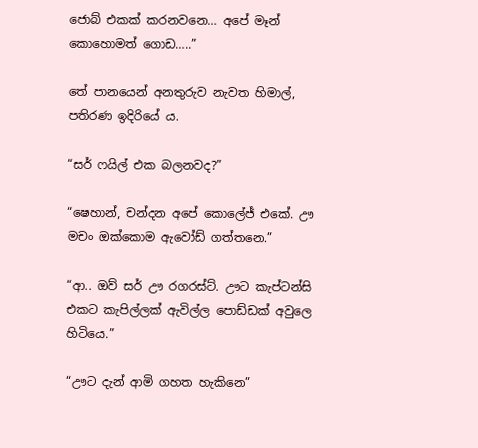ජොබ් එකක් කරනවනෙ… අපේ මෑන් කොහොමත් ගොඩ…..”

තේ පානයෙන් අනතුරුව නැවත හිමාල්, පතිරණ ඉදිරියේ ය.

“සර් ෆයිල් එක බලනවද?”

“ෂෙහාන්, චන්දන අපේ කොලේජ් එකේ. ඌ මචං ඔක්කොම ඇවෝඩ් ගත්තනෙ.”

“ආ.. ඔව් සර් ඌ රගරස්ට්. ඌට කැප්ටන්සි එකට කැපිල්ලක් ඇවිල්ල පොඩ්ඩක් අවුලෙ හිටියෙ.”

“ඌට දැන් ආමි ගහත හැකිනෙ”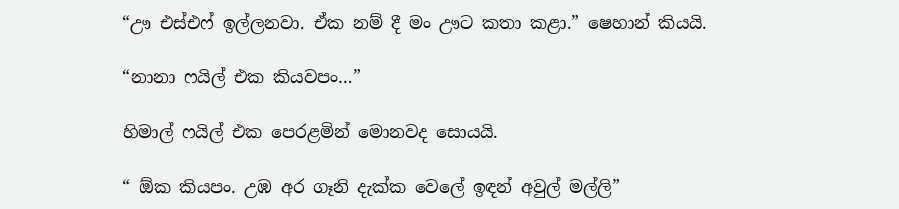“ඌ එස්එෆ් ඉල්ලනවා. ඒක නම් දී මං ඌට කතා කළා.” ෂෙහාන් කියයි.

“නානා ෆයිල් එක කියවපං…”

හිමාල් ෆයිල් එක පෙරළමින් මොනවද සොයයි.

“ ඕක කියපං. උඹ අර ගෑනි දැක්ක වෙලේ ඉඳන් අවුල් මල්ලි”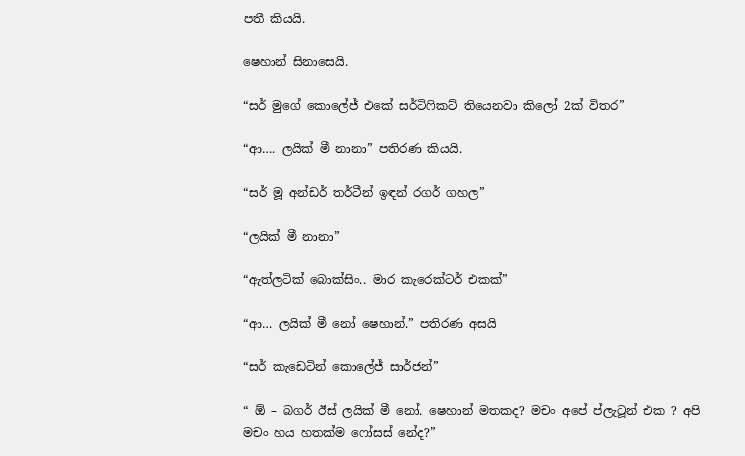පතී කියයි.

ෂෙහාන් සිනාසෙයි.

“සර් මුගේ කොලේජ් එකේ සර්ටිෆිකට් තියෙනවා කිලෝ 2ක් විතර”

“ආ…. ලයික් මී නානා” පතිරණ කියයි.

“සර් මූ අන්ඩර් තර්ටීන් ඉඳන් රගර් ගහල”

“ලයික් මී නානා”

“ඇත්ලටික් බොක්සිං.. මාර කැරෙක්ටර් එකක්”

“ආ… ලයික් මී නෝ ෂෙහාන්.” පතිරණ අසයි

“සර් කැඩෙටින් කොලේජ් සාර්ජන්”

“ ඕ – බගර් ඊස් ලයික් මී නෝ. ෂෙහාන් මතකද? මචං අපේ ප්ලැටූන් එක ? අපි මචං හය හතක්ම ෆෝසස් නේද?”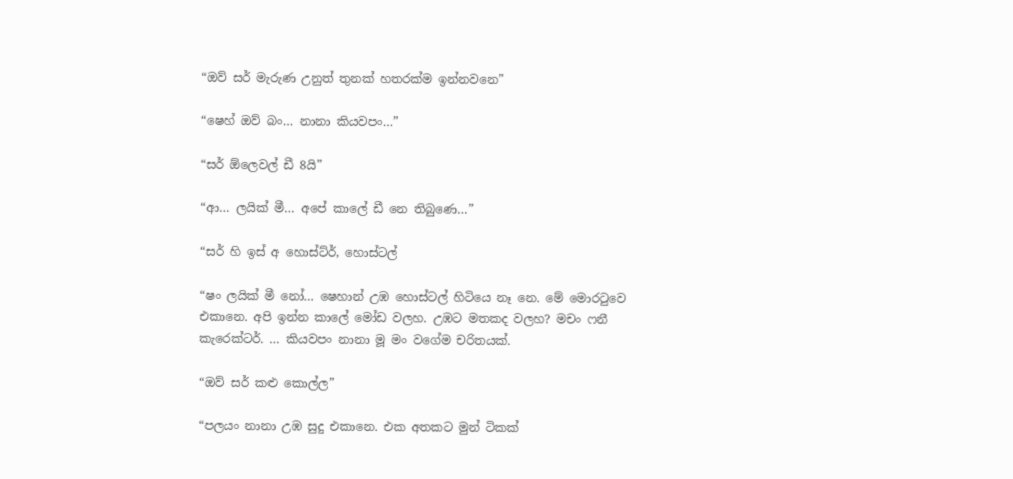“ඔව් සර් මැරුණ උනුත් තුනක් හතරක්ම ඉන්නවනෙ”

“ෂෙහ් ඔව් බං… නානා කියවපං…”

“සර් ඕලෙවල් ඩී 8යි”

“ආ… ලයික් මී… අපේ කාලේ ඩී නෙ තිබුණෙ…”

“සර් හි ඉස් අ හොස්ට්ර්, හොස්ටල්

“ෂං ලයික් මී නෝ… ෂෙහාන් උඹ හොස්ටල් හිටියෙ නෑ නෙ. මේ මොරටුවෙ එකානෙ. අපි ඉන්න කාලේ මෝඩ වලහ. උඹට මතකද වලහ? මචං ෆනී කැරෙක්ටර්. … කියවපං නානා මූ මං වගේම චරිතයක්.

“ඔව් සර් කළු කොල්ල”

“පලයං නානා උඹ සුදු එකානෙ. එක අතකට මුන් ටිකක්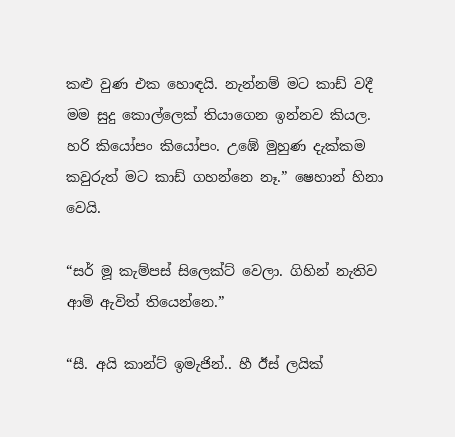කළු වුණ එක හොඳයි. නැන්නම් මට කාඩ් වදී මම සුදු කොල්ලෙක් තියාගෙන ඉන්නව කියල. හරි කියෝපං කියෝපං. උඹේ මුහුණ දැක්කම කවුරුත් මට කාඩ් ගහන්නෙ නෑ.” ෂෙහාන් හිනා වෙයි.

“සර් මූ කැම්පස් සිලෙක්ට් වෙලා. ගිහින් නැතිව ආමි ඇවිත් තියෙන්නෙ.”

“සී. අයි කාන්ට් ඉමැජින්.. හී ඊස් ලයික්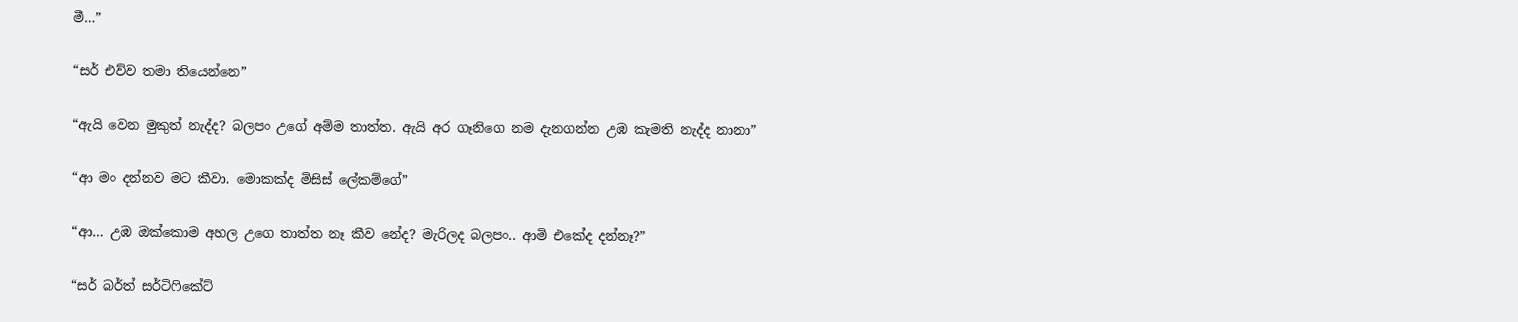මී…”

“සර් එව්ව තමා තියෙන්නෙ”

“ඇයි වෙන මුකුත් නැද්ද? බලපං උගේ අම්ම තාත්ත. ඇයි අර ගෑනිගෙ නම දැනගන්න උඹ කැමති නැද්ද නානා”

“ආ මං දන්නව මට කීවා. මොකක්ද මිසිස් ලේකම්ගේ”

“ආ… උඹ ඔක්කොම අහල උගෙ තාත්ත නෑ කීව නේද? මැරිලද බලපං.. ආමි එකේද දන්නෑ?”

“සර් බර්ත් සර්ටිෆිකේට්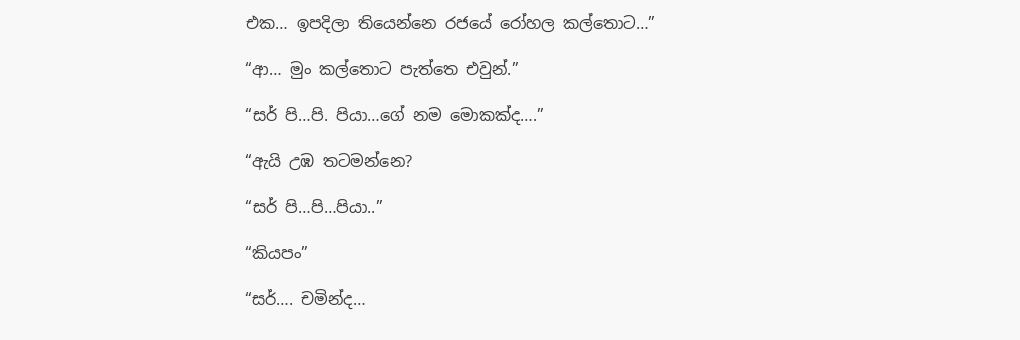එක… ඉපදිලා තියෙන්නෙ රජයේ රෝහල කල්තොට…”

“ආ… මුං කල්තොට පැත්තෙ එවුන්.”

“සර් පි…පි. පියා…ගේ නම මොකක්ද….”

“ඇයි උඹ තටමන්නෙ?

“සර් පි…පි…පියා..”

“කියපං”

“සර්…. චමින්ද…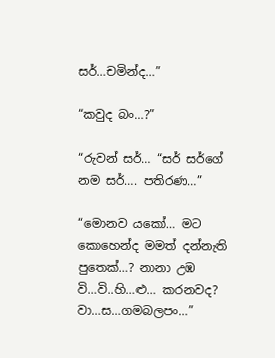සර්…චමින්ද…”

“කවුද බං…?”

“රුවන් සර්… “සර් සර්ගේ නම සර්…. පතිරණ…”

“මොනව යකෝ… මට කොහෙන්ද මමත් දන්නැති පුතෙක්…? නානා උඹ වි…වි..හි…ළු… කරනවද? වා…ස…ගමබලපං…”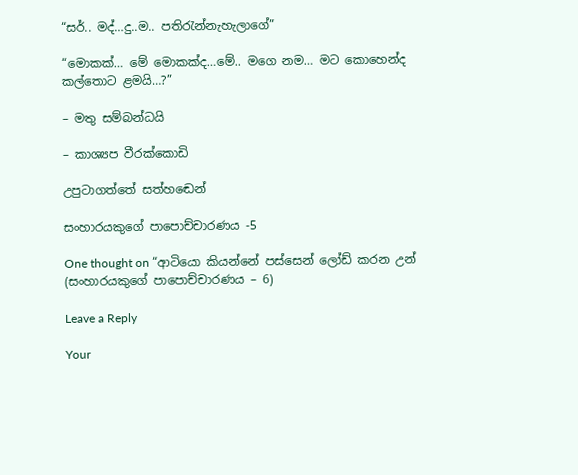“සර්.. මද්…දු..ම.. පතිරැන්නැහැලාගේ”

“මොකක්… මේ මොකක්ද…මේ.. මගෙ නම… මට කොහෙන්ද කල්තොට ළමයි…?”

– මතු සම්බන්ධයි

– කාශ්‍යප වීරක්කොඩි

උපුටාගත්තේ සත්හඬෙන්

සංහාරයකුගේ පාපොච්චාරණය -5

One thought on “ආටියො කියන්නේ පස්සෙන් ලෝඩ් කරන උන් (සංහාරයකුගේ පාපොච්චාරණය – 6)

Leave a Reply

Your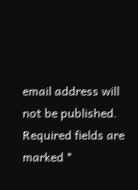email address will not be published. Required fields are marked *